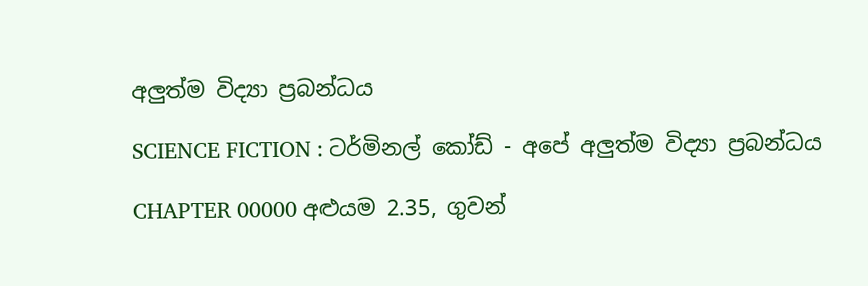අලුත්ම විද්‍යා ප්‍රබන්ධය

SCIENCE FICTION : ටර්මිනල් කෝඩ් - අපේ අලුත්ම විද්‍යා ප්‍රබන්ධය

CHAPTER 00000 අළුයම 2.35, ගුවන්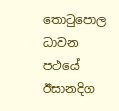තොටුපොල ධාවන පථයේ ඊසානදිග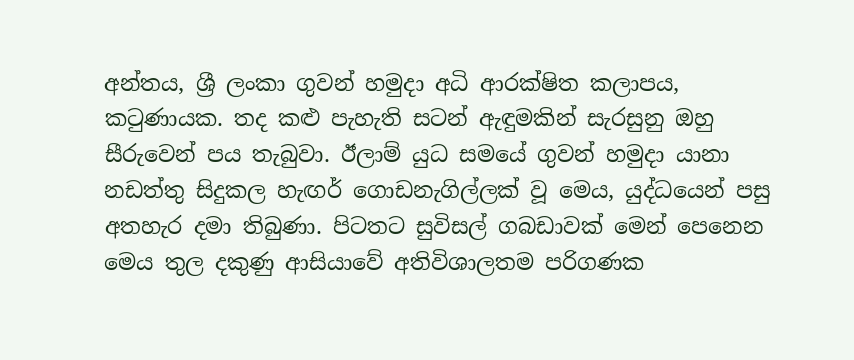අන්තය, ශ්‍රී ලංකා ගුවන් හමුදා අධි ආරක්ෂිත කලාපය, කටුණායක. තද කළු පැහැති සටන් ඇඳුමකින් සැරසුනු ඔහු සීරුවෙන් පය තැබුවා. ඊලාම් යුධ සමයේ ගුවන් හමුදා යානා නඩත්තු සිදුකල හැඟර් ගොඩනැගිල්ලක් වූ මෙය, යුද්ධයෙන් පසු අතහැර දමා තිබුණා. පිටතට සුවිසල් ගබඩාවක් මෙන් පෙනෙන මෙය තුල දකුණු ආසියාවේ අතිවිශාලතම පරිගණක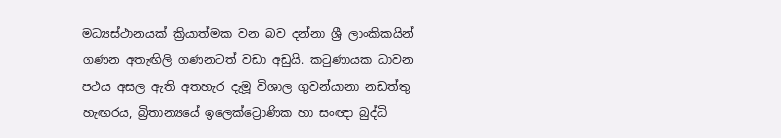මධ්‍යස්ථානයක් ක්‍රියාත්මක වන බව දන්නා ශ්‍රී ලාංකිකයින් ගණන අතැඟිලි ගණනටත් වඩා අඩුයි. කටුණායක ධාවන පථය අසල ඇති අතහැර දැමූ විශාල ගුවන්යානා නඩත්තු හැඟරය, බ්‍රිතාන්‍යයේ ඉලෙක්ට්‍රොණික හා සංඥා බුද්ධි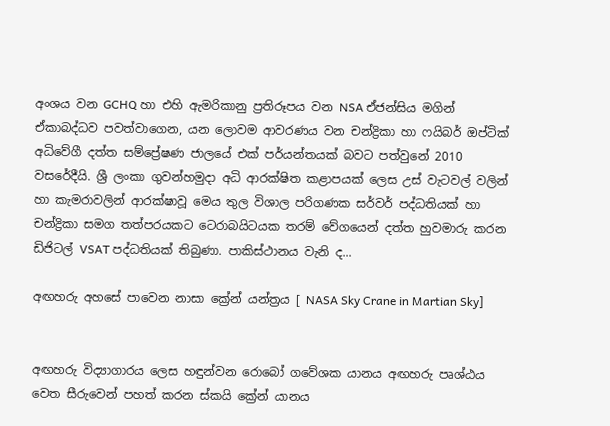අංශය වන GCHQ හා එහි ඇමරිකානු ප්‍රතිරූපය වන NSA ඒජන්සිය මගින් ඒකාබද්ධව පවත්වාගෙන, යන ලොවම ආවරණය වන චන්ද්‍රිකා හා ෆයිබර් ඔප්ටික් අධිවේගී දත්ත සම්ප්‍රේෂණ ජාලයේ එක් පර්යන්තයක් බවට පත්වුනේ 2010 වසරේදීයි. ශ්‍රී ලංකා ගුවන්හමුදා අධි ආරක්ෂිත කළාපයක් ලෙස උස් වැටවල් වලින් හා කැමරාවලින් ආරක්ෂාවූ මෙය තුල විශාල පරිගණක සර්වර් පද්ධතියක් හා චන්ද්‍රිකා සමග තත්පරයකට ටෙරාබයිටයක තරම් වේගයෙන් දත්ත හුවමාරු කරන ඩිජිටල් VSAT පද්ධතියක් තිබුණා. පාකිස්ථානය වැනි ද...

අඟහරු අහසේ පාවෙන නාසා ක්‍රේන් යන්ත්‍රය [ NASA Sky Crane in Martian Sky]


අඟහරු විද්‍යාගාරය ලෙස හඳුන්වන රොබෝ ගවේශක යානය අඟහරු පෘශ්ඨය වෙත සීරුවෙන් පහත් කරන ස්කයි ක්‍රේන් යානය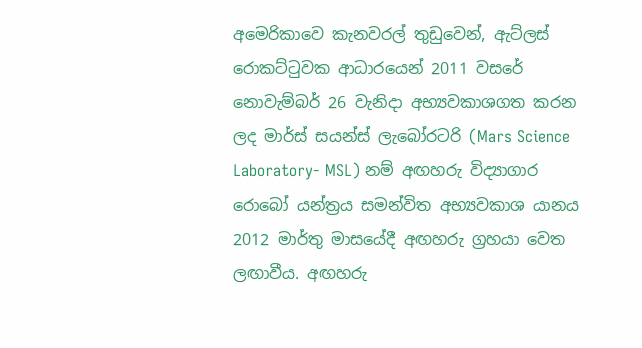අමෙරිකාවෙ කැනවරල් තුඩුවෙන්, ඇට්ලස් රොකට්ටුවක ආධාරයෙන් 2011 වසරේ නොවැම්බර් 26 වැනිදා අභ්‍යවකාශගත කරන ලද මාර්ස් සයන්ස් ලැබෝරටරි (Mars Science Laboratory- MSL) නම් අඟහරු විද්‍යාගාර රොබෝ යන්ත්‍රය සමන්විත අභ්‍යවකාශ යානය 2012 මාර්තු මාසයේදී අඟහරු ග්‍රහයා වෙත ලඟාවීය. අඟහරු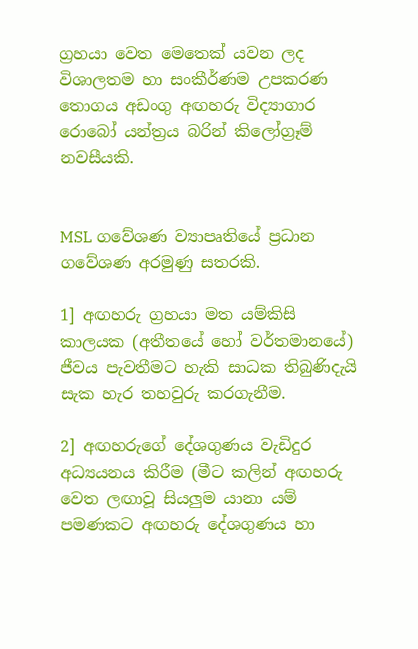ග්‍රහයා වෙත මෙතෙක් යවන ලද විශාලතම හා සංකීර්ණම උපකරණ තොගය අඩංගු අඟහරු විද්‍යාගාර රොබෝ යන්ත්‍රය බරින් කිලෝග්‍රෑම් නවසීයකි.


MSL ගවේශණ ව්‍යාපෘතියේ ප්‍රධාන ගවේශණ අරමුණු සතරකි.

1] අඟහරු ග්‍රහයා මත යම්කිසි කාලයක (අතීතයේ හෝ වර්තමානයේ) ජීවය පැවතීමට හැකි සාධක තිබුණිදැයි සැක හැර තහවුරු කරගැනීම.

2] අඟහරුගේ දේශගුණය වැඩිදුර අධ්‍යයනය කිරීම (මීට කලින් අඟහරු වෙත ලඟාවූ සියලුම යානා යම් පමණකට අඟහරු දේශගුණය හා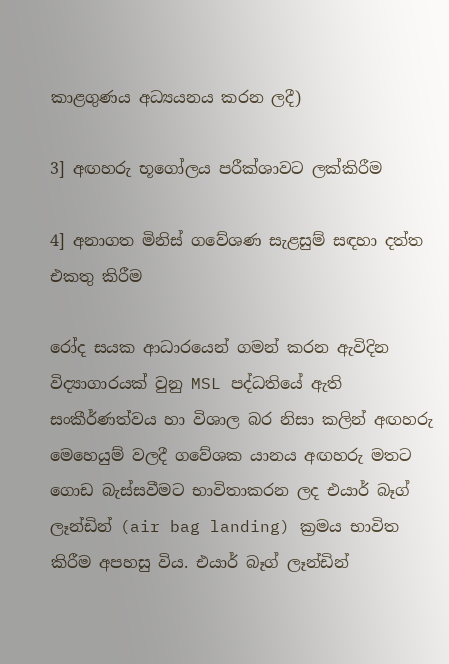කාළගුණය අධ්‍යයනය කරන ලදී)

3] අඟහරු භූගෝලය පරීක්ශාවට ලක්කිරීම

4] අනාගත මිනිස් ගවේශණ සැළසුම් සඳහා දත්ත එකතු කිරීම

රෝද සයක ආධාරයෙන් ගමන් කරන ඇවිදින විද්‍යාගාරයක් වුනු MSL පද්ධතියේ ඇති සංකීර්ණත්වය හා විශාල බර නිසා කලින් අඟහරු මෙහෙයුම් වලදී ගවේශක යානය අඟහරු මතට ගොඩ බැස්සවීමට භාවිතාකරන ලද එයාර් බෑග් ලෑන්ඩින් (air bag landing) ක්‍රමය භාවිත කිරීම අපහසු විය. එයාර් බෑග් ලෑන්ඩින්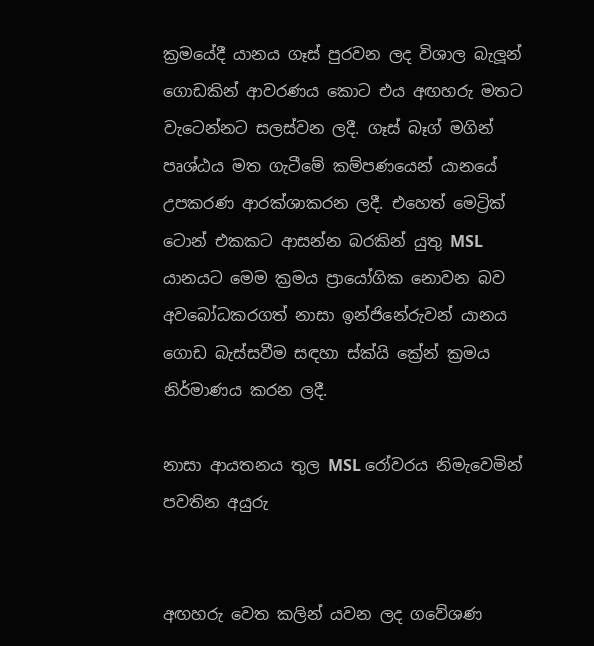ක්‍රමයේදී යානය ගෑස් පුරවන ලද විශාල බැලූන් ගොඩකින් ආවරණය කොට එය අඟහරු මතට වැටෙන්නට සලස්වන ලදී. ගෑස් බෑග් මගින් පෘශ්ඨය මත ගැටීමේ කම්පණයෙන් යානයේ උපකරණ ආරක්ශාකරන ලදී. එහෙත් මෙට්‍රික් ටොන් එකකට ආසන්න බරකින් යුතු MSL යානයට මෙම ක්‍රමය ප්‍රායෝගික නොවන බව අවබෝධකරගත් නාසා ඉන්ජිනේරුවන් යානය ගොඩ බැස්සවීම සඳහා ස්ක්යි ක්‍රේන් ක්‍රමය නිර්මාණය කරන ලදී.

නාසා ආයතනය තුල MSL රෝවරය නිමැවෙමින් පවතින අයුරු


අඟහරු වෙත කලින් යවන ලද ගවේශණ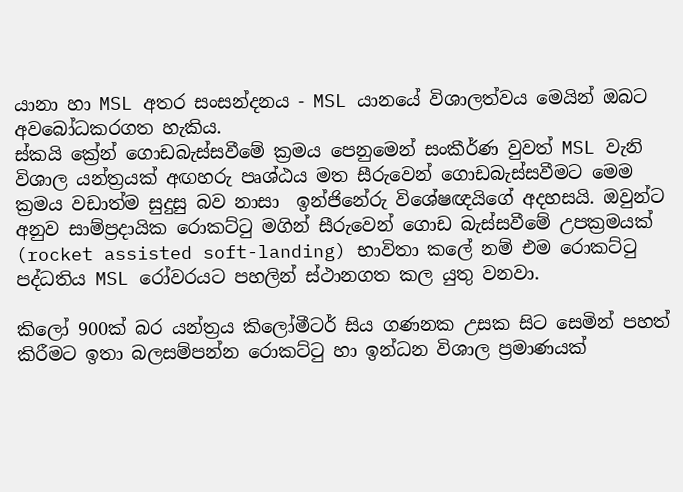යානා හා MSL අතර සංසන්දනය - MSL යානයේ විශාලත්වය මෙයින් ඔබට අවබෝධකරගත හැකිය.
ස්කයි ක්‍රේන් ගොඩබැස්සවීමේ ක්‍රමය පෙනුමෙන් සංකීර්ණ වුවත් MSL වැනි විශාල යන්ත්‍රයක් අඟහරු පෘශ්ඨය මත සීරුවෙන් ගොඩබැස්සවීමට මෙම ක්‍රමය වඩාත්ම සුදුසු බව නාසා  ඉන්ජිනේරු විශේෂඥයිගේ අදහසයි. ඔවුන්ට අනුව සාම්ප්‍රදායික රොකට්ටු මගින් සීරුවෙන් ගොඩ බැස්සවීමේ උපක්‍රමයක් (rocket assisted soft-landing) භාවිතා කලේ නම් එම රොකට්ටු පද්ධතිය MSL රෝවරයට පහලින් ස්ථානගත කල යුතු වනවා.

කිලෝ 900ක් බර යන්ත්‍රය කිලෝමීටර් සිය ගණනක උසක සිට සෙමින් පහත් කිරීමට ඉතා බලසම්පන්න රොකට්ටු හා ඉන්ධන විශාල ප්‍රමාණයක්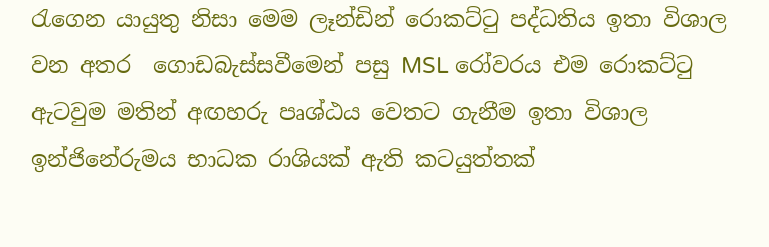රැගෙන යායුතු නිසා මෙම ලෑන්ඩින් රොකට්ටු පද්ධතිය ඉතා විශාල වන අතර  ගොඩබැස්සවීමෙන් පසු MSL රෝවරය එම රොකට්ටු ඇටවුම මතින් අඟහරු පෘශ්ඨය වෙතට ගැනීම ඉතා විශාල ඉන්ජිනේරුමය භාධක රාශියක් ඇති කටයුත්තක්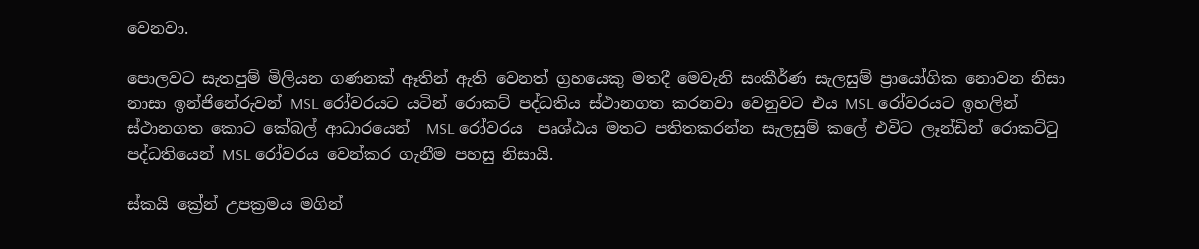වෙනවා.

පොලවට සැතපුම් මිලියන ගණනක් ඈතින් ඇති වෙනත් ග්‍රහයෙකු මතදී මෙවැනි සංකීර්ණ සැලසුම් ප්‍රායෝගික නොවන නිසා නාසා ඉන්ජිනේරුවන් MSL රෝවරයට යටින් රොකට් පද්ධතිය ස්ථානගත කරනවා වෙනුවට එය MSL රෝවරයට ඉහලින් ස්ථානගත කොට කේබල් ආධාරයෙන්  MSL රෝවරය  පෘශ්ඨය මතට පතිතකරන්න සැලසුම් කලේ එවිට ලෑන්ඩින් රොකට්ටු පද්ධතියෙන් MSL රෝවරය වෙන්කර ගැනීම පහසු නිසායි.

ස්කයි ක්‍රේන් උපක්‍රමය මගින්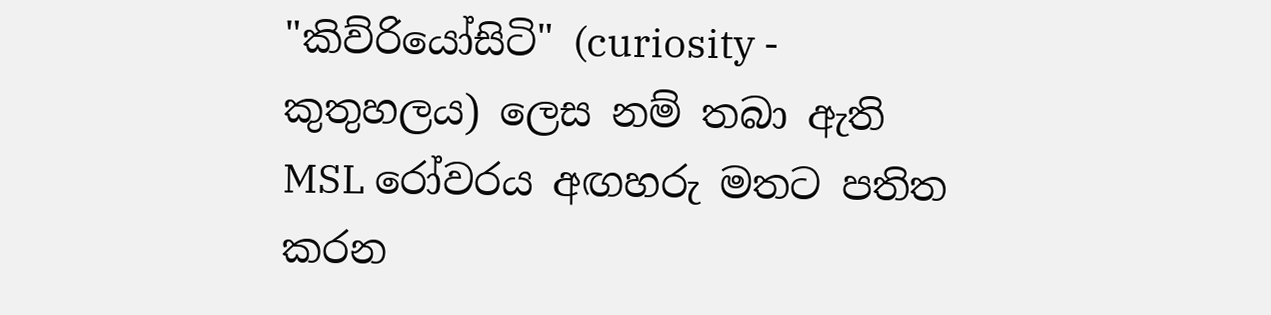"කිව්රියෝසිටි" (curiosity - කුතුහලය) ලෙස නම් තබා ඇති MSL රෝවරය අඟහරු මතට පතිත කරන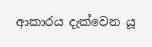ආකාරය දැක්වෙන යූ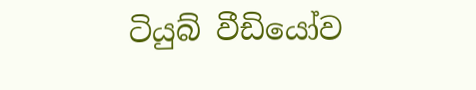ටියුබ් වීඩියෝව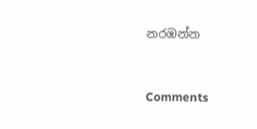නරඹන්න


Comments